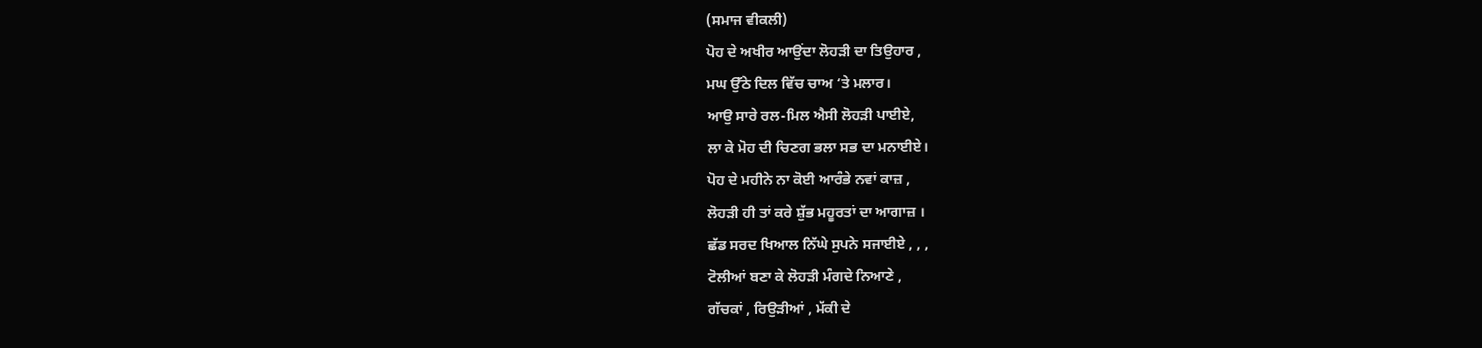(ਸਮਾਜ ਵੀਕਲੀ)
ਪੋਹ ਦੇ ਅਖੀਰ ਆਉਂਦਾ ਲੋਹੜੀ ਦਾ ਤਿਉਹਾਰ ,
ਮਘ ਉੱਠੇ ਦਿਲ ਵਿੱਚ ਚਾਅ ‘ਤੇ ਮਲਾਰ।
ਆਉ ਸਾਰੇ ਰਲ-ਮਿਲ ਐਸੀ ਲੋਹੜੀ ਪਾਈਏ,
ਲਾ ਕੇ ਮੋਹ ਦੀ ਚਿਣਗ ਭਲਾ ਸਭ ਦਾ ਮਨਾਈਏ।
ਪੋਹ ਦੇ ਮਹੀਨੇ ਨਾ ਕੋਈ ਆਰੰਭੇ ਨਵਾਂ ਕਾਜ਼ ,
ਲੋਹੜੀ ਹੀ ਤਾਂ ਕਰੇ ਸ਼ੁੱਭ ਮਹੂਰਤਾਂ ਦਾ ਆਗਾਜ਼ ।
ਛੱਡ ਸਰਦ ਖਿਆਲ ਨਿੱਘੇ ਸੁਪਨੇ ਸਜਾਈਏ , , ,
ਟੋਲੀਆਂ ਬਣਾ ਕੇ ਲੋਹੜੀ ਮੰਗਦੇ ਨਿਆਣੇ ,
ਗੱਚਕਾਂ , ਰਿਉੜੀਆਂ , ਮੱਕੀ ਦੇ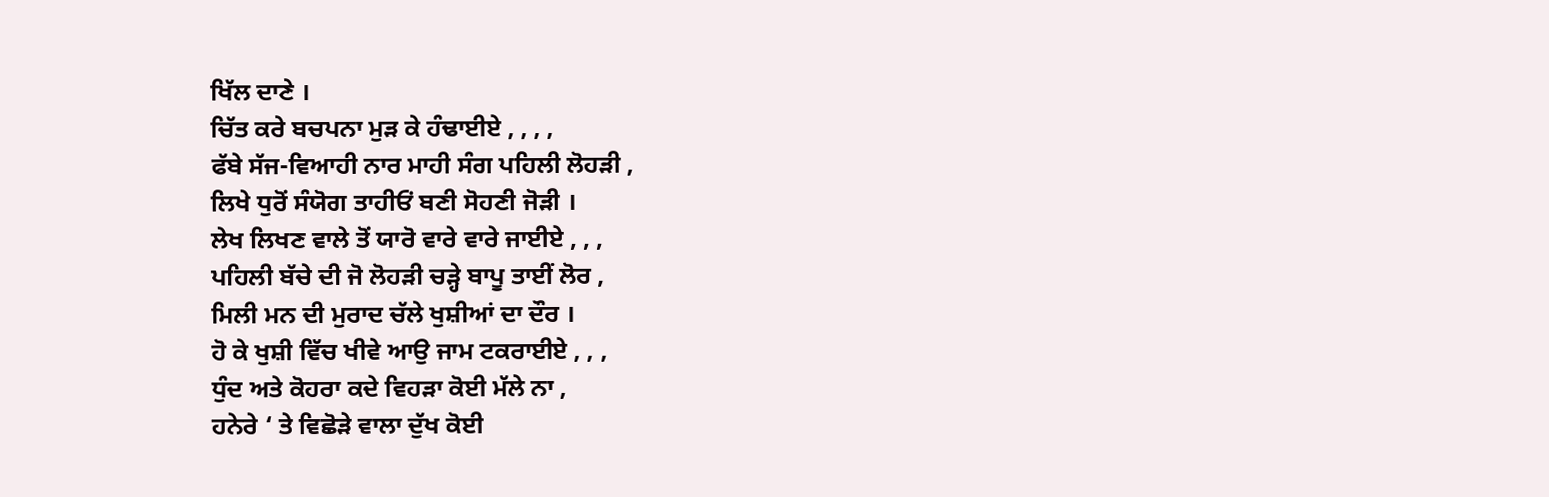ਖਿੱਲ ਦਾਣੇ ।
ਚਿੱਤ ਕਰੇ ਬਚਪਨਾ ਮੁੜ ਕੇ ਹੰਢਾਈਏ , , , ,
ਫੱਬੇ ਸੱਜ-ਵਿਆਹੀ ਨਾਰ ਮਾਹੀ ਸੰਗ ਪਹਿਲੀ ਲੋਹੜੀ ,
ਲਿਖੇ ਧੁਰੋਂ ਸੰਯੋਗ ਤਾਹੀਓਂ ਬਣੀ ਸੋਹਣੀ ਜੋੜੀ ।
ਲੇਖ ਲਿਖਣ ਵਾਲੇ ਤੋਂ ਯਾਰੋ ਵਾਰੇ ਵਾਰੇ ਜਾਈਏ , , ,
ਪਹਿਲੀ ਬੱਚੇ ਦੀ ਜੋ ਲੋਹੜੀ ਚੜ੍ਹੇ ਬਾਪੂ ਤਾਈਂ ਲੋਰ ,
ਮਿਲੀ ਮਨ ਦੀ ਮੁਰਾਦ ਚੱਲੇ ਖੁਸ਼ੀਆਂ ਦਾ ਦੌਰ ।
ਹੋ ਕੇ ਖੁਸ਼ੀ ਵਿੱਚ ਖੀਵੇ ਆਉ ਜਾਮ ਟਕਰਾਈਏ , , ,
ਧੁੰਦ ਅਤੇ ਕੋਹਰਾ ਕਦੇ ਵਿਹੜਾ ਕੋਈ ਮੱਲੇ ਨਾ ,
ਹਨੇਰੇ ‘ ਤੇ ਵਿਛੋੜੇ ਵਾਲਾ ਦੁੱਖ ਕੋਈ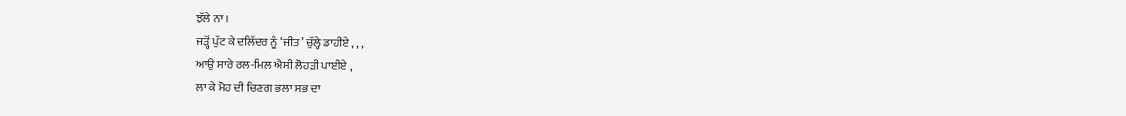ਝੱਲੇ ਨਾ ।
ਜੜ੍ਹੋਂ ਪੁੱਟ ਕੇ ਦਲਿੱਦਰ ਨੂੰ ‘ਜੀਤ’ ਚੁੱਲ੍ਹੇ ਡਾਹੀਏ , , ,
ਆਉ ਸਾਰੇ ਰਲ-ਮਿਲ ਐਸੀ ਲੋਹੜੀ ਪਾਈਏ ,
ਲਾ ਕੇ ਮੋਹ ਦੀ ਚਿਣਗ ਭਲਾ ਸਭ ਦਾ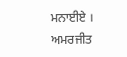ਮਨਾਈਏ ।
ਅਮਰਜੀਤ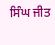ਸਿੰਘ ਜੀਤ